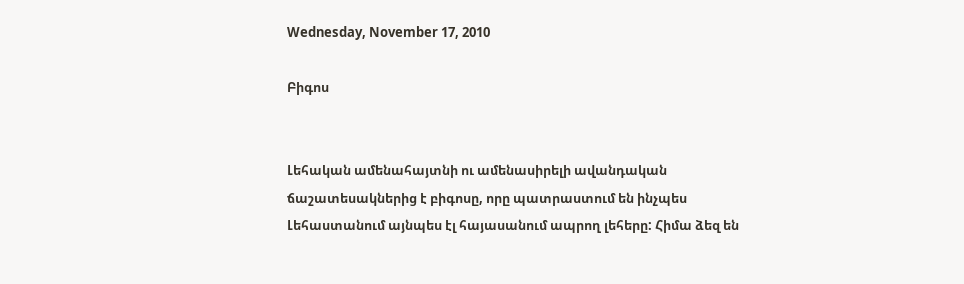Wednesday, November 17, 2010

Բիգոս


Լեհական ամենահայտնի ու ամենասիրելի ավանդական ճաշատեսակներից է բիգոսը, որը պատրաստում են ինչպես Լեհաստանում այնպես էլ հայասանում ապրող լեհերը: Հիմա ձեզ են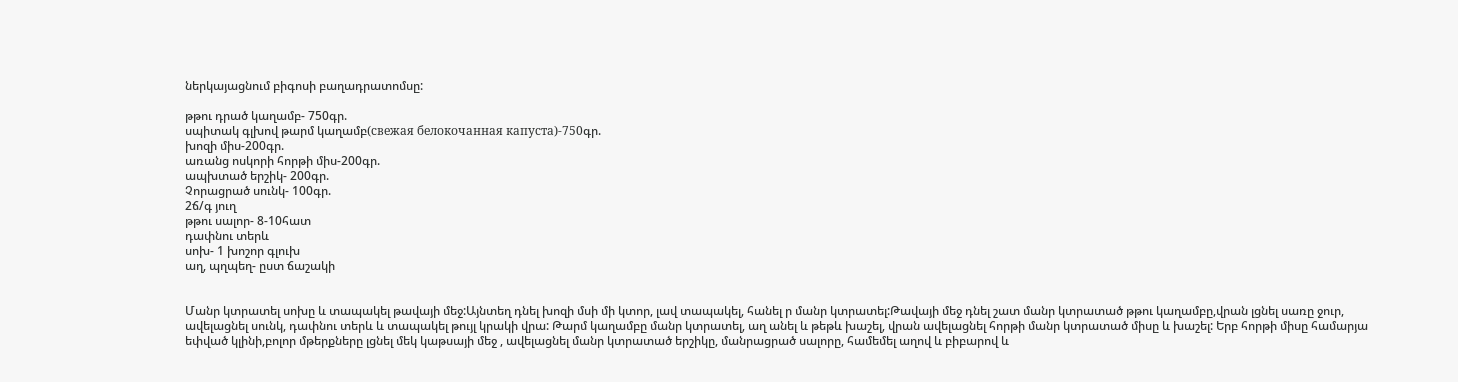ներկայացնում բիգոսի բաղադրատոմսը:

թթու դրած կաղամբ- 750գր.
սպիտակ գլխով թարմ կաղամբ(свежая белокочанная капуста)-750գր.
խոզի միս-200գր.
առանց ոսկորի հորթի միս-200գր.
ապխտած երշիկ- 200գր.
Չորացրած սունկ- 100գր.
2ճ/գ յուղ
թթու սալոր- 8-10հատ
դափնու տերև
սոխ- 1 խոշոր գլուխ
աղ, պղպեղ- ըստ ճաշակի


Մանր կտրատել սոխը և տապակել թավայի մեջ:Այնտեղ դնել խոզի մսի մի կտոր, լավ տապակել, հանել ր մանր կտրատել:Թավայի մեջ դնել շատ մանր կտրատած թթու կաղամբը,վրան լցնել սառը ջուր, ավելացնել սունկ, դափնու տերև և տապակել թույլ կրակի վրա: Թարմ կաղամբը մանր կտրատել, աղ անել և թեթև խաշել, վրան ավելացնել հորթի մանր կտրատած միսը և խաշել: Երբ հորթի միսը համարյա եփված կլինի,բոլոր մթերքները լցնել մեկ կաթսայի մեջ , ավելացնել մանր կտրատած երշիկը, մանրացրած սալորը, համեմել աղով և բիբարով և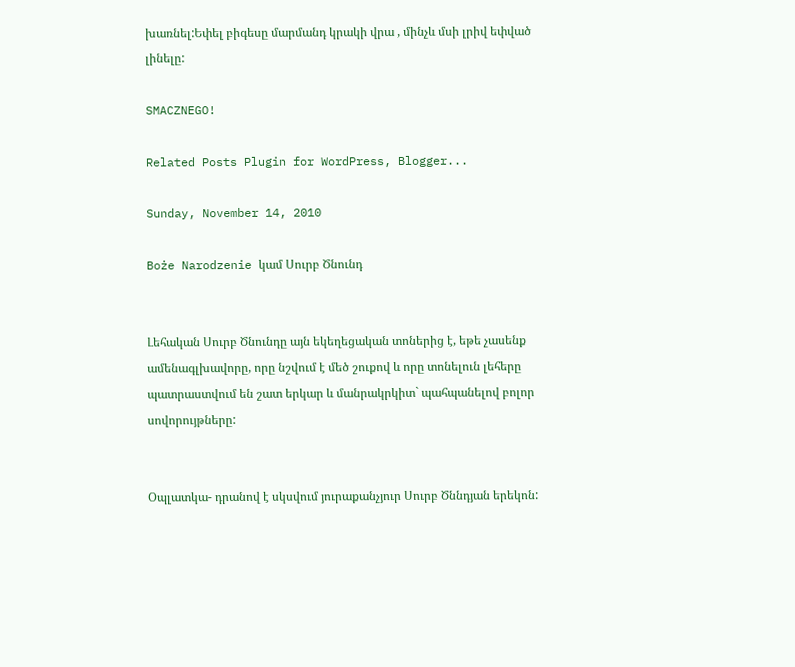խառնել:Եփել բիգեսը մարմանդ կրակի վրա , մինչև մսի լրիվ եփված լինելը:

SMACZNEGO!

Related Posts Plugin for WordPress, Blogger...

Sunday, November 14, 2010

Boże Narodzenie կամ Սուրբ Ծնունդ


Լեհական Սուրբ Ծնունդը այն եկեղեցական տոներից է, եթե չասենք ամենագլխավորը, որը նշվում է մեծ շուքով և որը տոնելուն լեհերը պատրաստվում են շատ երկար և մանրակրկիտ` պահպանելով բոլոր սովորույթները:


Օպլատկա- դրանով է սկսվում յուրաքանչյուր Սուրբ Ծննդյան երեկոն: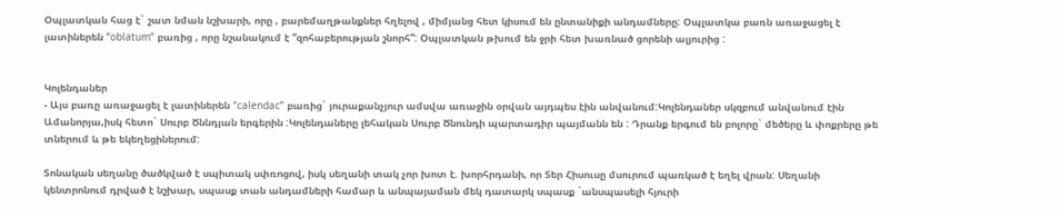Օպլատկան հաց է` շատ նման նշխարի, որը , բարեմաղթանքներ հղելով , միմյանց հետ կիսում են ընտանիքի անդամները: Օպլատկա բառն առաջացել է լատիներեն “oblatum” բառից , որը նշանակում է “զոհաբերության շնորհ”: Օպլատկան թխում են ջրի հետ խառնած ցորենի ալյուրից :


Կոլենդաներ
- Այս բառը առաջացել է լատիներեն “calendac” բառից` յուրաքանչյուր ամսվա առաջին օրվան այդպես էին անվանում:Կոլենդաներ սկզբում անվանում էին Ամանորյա,իսկ հետո` Սուրբ Ծննդյան երգերին :Կոլենդաները լեհական Սուրբ Ծնունդի պարտադիր պայմանն են : Դրանք երգում են բոլորը` մեծերը և փոքրերը թե տներում և թե եկեղեցիներում:

Տոնական սեղանը ծածկված է սպիտակ սփռոցով, իսկ սեղանի տակ չոր խոտ է. խորհրդանի, որ Տեր Հիսուսը մսուրում պառկած է եղել վրան: Սեղանի կենտրոնում դրված է նշխար, սպասք տան անդամների համար և անպայաման մեկ դատարկ սպասք `անսպասելի հյուրի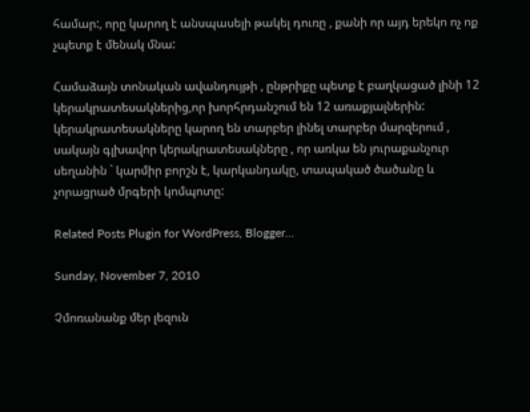համար:, որը կարող է անսպասելի թակել դուռը , քանի որ այդ երեկո ոչ ոք չպետք է մենակ մնա:

Համաձայն տոնական ավանդույթի , ընթրիքը պետք է բաղկացած լինի 12 կերակրատեսակներից,որ խորհրդանշում են 12 առաքյալներին: կերակրատեսակները կարող են տարբեր լինել տարբեր մարզերում , սակայն գլխավոր կերակրատեսակները , որ առկա են յուրաքանչուր սեղանին ` կարմիր բորշն է, կարկանդակը, տապակած ծածանը և չորացրած մրգերի կոմպոտը:

Related Posts Plugin for WordPress, Blogger...

Sunday, November 7, 2010

Չմոռանանք մեր լեզուն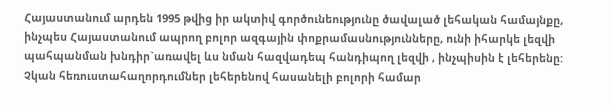Հայաստանում արդեն 1995 թվից իր ակտիվ գործունեությունը ծավալած լեհական համայնքը, ինչպես Հայաստանում ապրող բոլոր ազգային փոքրամասնությունները, ունի իհարկե լեզվի պահպանման խնդիր`առավել ևս նման հազվադեպ հանդիպող լեզվի , ինչպիսին է լեհերենը: Չկան հեռուստահաղորդումներ լեհերենով հասանելի բոլորի համար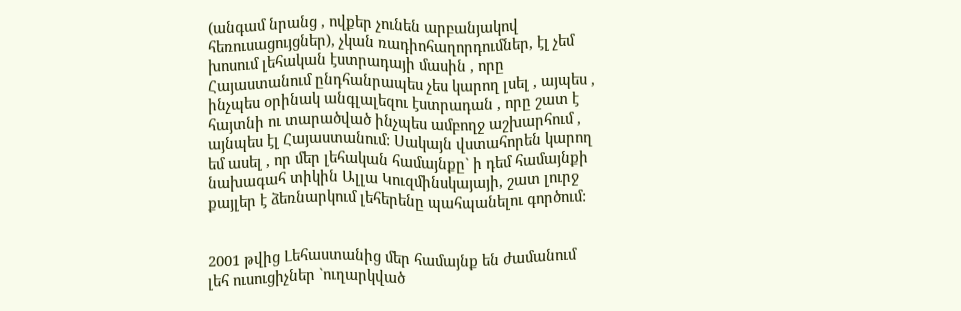(անգամ նրանց , ովքեր չունեն արբանյակով հեռուսացույցներ), չկան ռադիոհաղորդումներ, էլ չեմ խոսում լեհական էստրադայի մասին , որը Հայաստանում ընդհանրապես չես կարող լսել , այպես , ինչպես օրինակ անգլալեզու էստրադան , որը շատ է հայտնի ու տարածված ինչպես ամբողջ աշխարհում , այնպես էլ Հայաստանում: Սակայն վստահորեն կարող եմ ասել , որ մեր լեհական համայնքը` ի դեմ համայնքի նախագահ տիկին Ալլա Կուզմինսկայայի, շատ լուրջ քայլեր է ձեռնարկում լեհերենը պահպանելու գործում:


2001 թվից Լեհաստանից մեր համայնք են ժամանում լեհ ուսուցիչներ `ուղարկված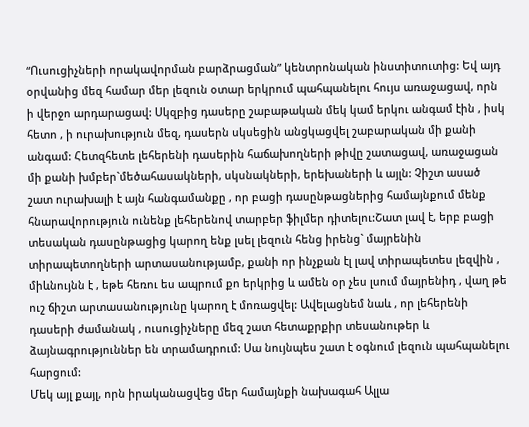“Ուսուցիչների որակավորման բարձրացման” կենտրոնական ինստիտուտից: Եվ այդ օրվանից մեզ համար մեր լեզուն օտար երկրում պահպանելու հույս առաջացավ, որն ի վերջո արդարացավ: Սկզբից դասերը շաբաթական մեկ կամ երկու անգամ էին , իսկ հետո , ի ուրախություն մեզ, դասերն սկսեցին անցկացվել շաբարական մի քանի անգամ: Հետզհետե լեհերենի դասերին հաճախողների թիվը շատացավ, առաջացան մի քանի խմբեր`մեծահասակների, սկսնակների, երեխաների և այլն: Չիշտ ասած շատ ուրախալի է այն հանգամանքը , որ բացի դասընթացներից համայնքում մենք հնարավորություն ունենք լեհերենով տարբեր ֆիլմեր դիտելու:Շատ լավ է, երբ բացի տեսական դասընթացից կարող ենք լսել լեզուն հենց իրենց` մայրենին տիրապետողների արտասանությամբ, քանի որ ինչքան էլ լավ տիրապետես լեզվին , միևնույնն է , եթե հեռու ես ապրում քո երկրից և ամեն օր չես լսում մայրենիդ , վաղ թե ուշ ճիշտ արտասանությունը կարող է մոռացվել: Ավելացնեմ նաև , որ լեհերենի դասերի ժամանակ , ուսուցիչները մեզ շատ հետաքրքիր տեսանութեր և ձայնագրություններ են տրամադրում: Սա նույնպես շատ է օգնում լեզուն պահպանելու հարցում:
Մեկ այլ քայլ, որն իրականացվեց մեր համայնքի նախագահ Ալլա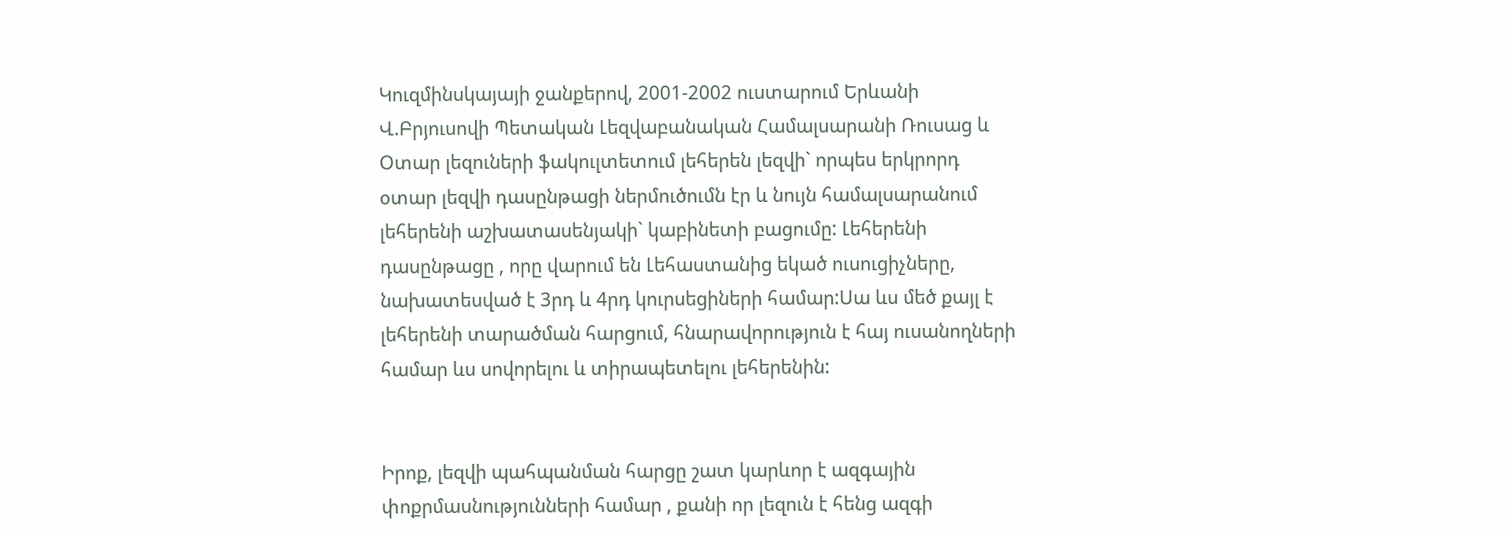Կուզմինսկայայի ջանքերով, 2001-2002 ուստարում Երևանի Վ.Բրյուսովի Պետական Լեզվաբանական Համալսարանի Ռուսաց և Օտար լեզուների ֆակուլտետում լեհերեն լեզվի` որպես երկրորդ օտար լեզվի դասընթացի ներմուծումն էր և նույն համալսարանում լեհերենի աշխատասենյակի` կաբինետի բացումը: Լեհերենի դասընթացը , որը վարում են Լեհաստանից եկած ուսուցիչները, նախատեսված է 3րդ և 4րդ կուրսեցիների համար:Սա ևս մեծ քայլ է լեհերենի տարածման հարցում, հնարավորություն է հայ ուսանողների համար ևս սովորելու և տիրապետելու լեհերենին:


Իրոք, լեզվի պահպանման հարցը շատ կարևոր է ազգային փոքրմասնությունների համար , քանի որ լեզուն է հենց ազգի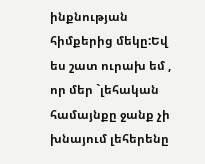ինքնության հիմքերից մեկը:Եվ ես շատ ուրախ եմ , որ մեր `լեհական համայնքը ջանք չի խնայում լեհերենը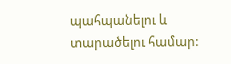պահպանելու և տարածելու համար: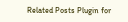Related Posts Plugin for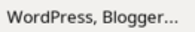WordPress, Blogger...